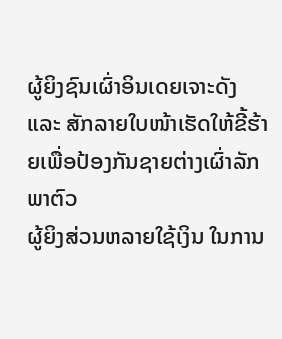ຜູ້ຍິງຊົນເຜົ່າອິນເດຍເຈາະດັງ ແລະ ສັກລາຍໃບໜ້າເຮັດໃຫ້ຂີ້ຮ້າຍເພື່ອປ້ອງກັນຊາຍຕ່າງເຜົ່າລັກພາຕົວ
ຜູ້ຍິງສ່ວນຫລາຍໃຊ້ເງິນ ໃນການ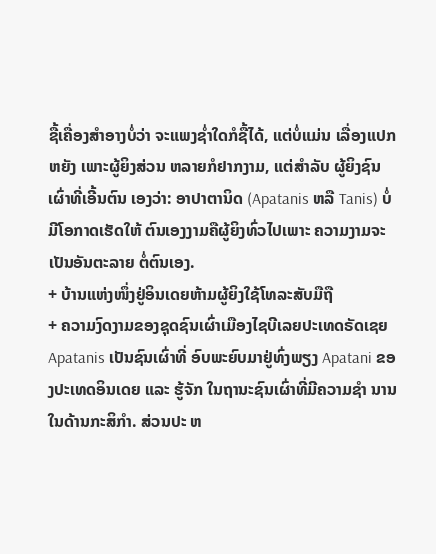ຊື້ເຄື່ອງສຳອາງບໍ່ວ່າ ຈະແພງຊໍ່າໃດກໍຊື້ໄດ້, ແຕ່ບໍ່ແມ່ນ ເລື່ອງແປກຫຍັງ ເພາະຜູ້ຍິງສ່ວນ ຫລາຍກໍຢາກງາມ, ແຕ່ສຳລັບ ຜູ້ຍິງຊົນເຜົ່າທີ່ເອີ້ນຕົນ ເອງວ່າ: ອາປາຕານິດ (Apatanis ຫລື Tanis) ບໍ່ມີໂອກາດເຮັດໃຫ້ ຕົນເອງງາມຄືຜູ້ຍິງທົ່ວໄປເພາະ ຄວາມງາມຈະເປັນອັນຕະລາຍ ຕໍ່ຕົນເອງ.
+ ບ້ານແຫ່ງໜຶ່ງຢູ່ອິນເດຍຫ້າມຜູ້ຍິງໃຊ້ໂທລະສັບມືຖື
+ ຄວາມງົດງາມຂອງຊຸດຊົນເຜົ່າເມືອງໄຊບີເລຍປະເທດຣັດເຊຍ
Apatanis ເປັນຊົນເຜົ່າທີ່ ອົບພະຍົບມາຢູ່ທົ່ງພຽງ Apatani ຂອງປະເທດອິນເດຍ ແລະ ຮູ້ຈັກ ໃນຖານະຊົນເຜົ່າທີ່ມີຄວາມຊຳ ນານໃນດ້ານກະສິກຳ. ສ່ວນປະ ຫ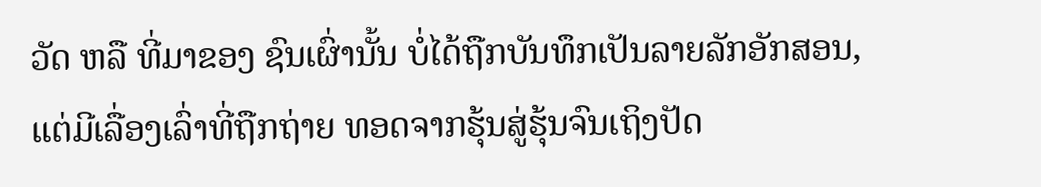ວັດ ຫລື ທີ່ມາຂອງ ຊົນເຜົ່ານັ້ນ ບໍ່ໄດ້ຖືກບັນທຶກເປັນລາຍລັກອັກສອນ, ແຕ່ມີເລື່ອງເລົ່າທີ່ຖືກຖ່າຍ ທອດຈາກຮຸ້ນສູ່ຮຸ້ນຈົນເຖິງປັດ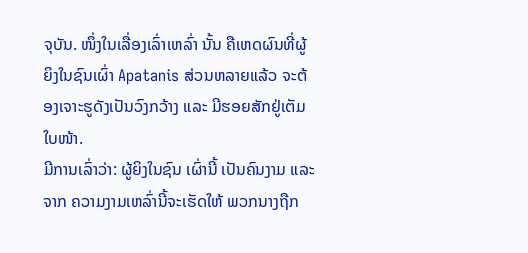ຈຸບັນ. ໜຶ່ງໃນເລື່ອງເລົ່າເຫລົ່າ ນັ້ນ ຄືເຫດຜົນທີ່ຜູ້ຍິງໃນຊົນເຜົ່າ Apatanis ສ່ວນຫລາຍແລ້ວ ຈະຕ້ອງເຈາະຮູດັງເປັນວົງກວ້າງ ແລະ ມີຮອຍສັກຢູ່ເຕັມໃບໜ້າ.
ມີການເລົ່າວ່າ: ຜູ້ຍິງໃນຊົນ ເຜົ່ານີ້ ເປັນຄົນງາມ ແລະ ຈາກ ຄວາມງາມເຫລົ່ານີ້ຈະເຮັດໃຫ້ ພວກນາງຖືກ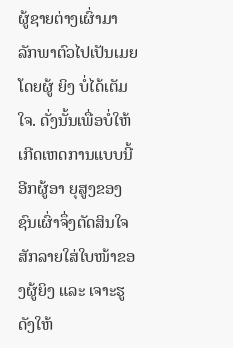ຜູ້ຊາຍຕ່າງເຜົ່າມາ ລັກພາຕົວໄປເປັນເມຍ ໂດຍຜູ້ ຍິງ ບໍ່ໄດ້ເຕັມໃຈ. ດັ່ງນັ້ນເພື່ອບໍ່ໃຫ້ ເກີດເຫດການແບບນີ້ອີກຜູ້ອາ ຍຸສູງຂອງຊົນເຜົ່າຈຶ່ງຕັດສິນໃຈ ສັກລາຍໃສ່ໃບໜ້າຂອງຜູ້ຍິງ ແລະ ເຈາະຮູດັງໃຫ້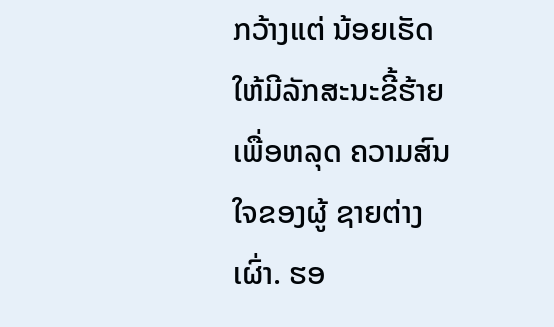ກວ້າງແຕ່ ນ້ອຍເຮັດໃຫ້ມີລັກສະນະຂີ້ຮ້າຍ ເພື່ອຫລຸດ ຄວາມສົນໃຈຂອງຜູ້ ຊາຍຕ່າງເຜົ່າ. ຮອ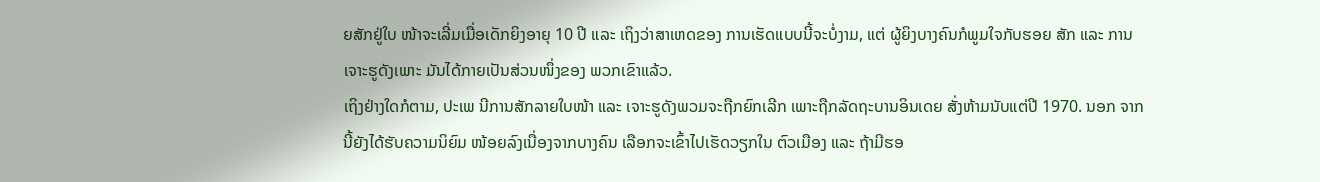ຍສັກຢູ່ໃບ ໜ້າຈະເລີ່ມເມື່ອເດັກຍິງອາຍຸ 10 ປີ ແລະ ເຖິງວ່າສາເຫດຂອງ ການເຮັດແບບນີ້ຈະບໍ່ງາມ, ແຕ່ ຜູ້ຍິງບາງຄົນກໍພູມໃຈກັບຮອຍ ສັກ ແລະ ການເຈາະຮູດັງເພາະ ມັນໄດ້ກາຍເປັນສ່ວນໜຶ່ງຂອງ ພວກເຂົາແລ້ວ.
ເຖິງຢ່າງໃດກໍຕາມ, ປະເພ ນີການສັກລາຍໃບໜ້າ ແລະ ເຈາະຮູດັງພວມຈະຖືກຍົກເລີກ ເພາະຖືກລັດຖະບານອິນເດຍ ສັ່ງຫ້າມນັບແຕ່ປີ 1970. ນອກ ຈາກນີ້ຍັງໄດ້ຮັບຄວາມນິຍົມ ໜ້ອຍລົງເນື່ອງຈາກບາງຄົນ ເລືອກຈະເຂົ້າໄປເຮັດວຽກໃນ ຕົວເມືອງ ແລະ ຖ້າມີຮອ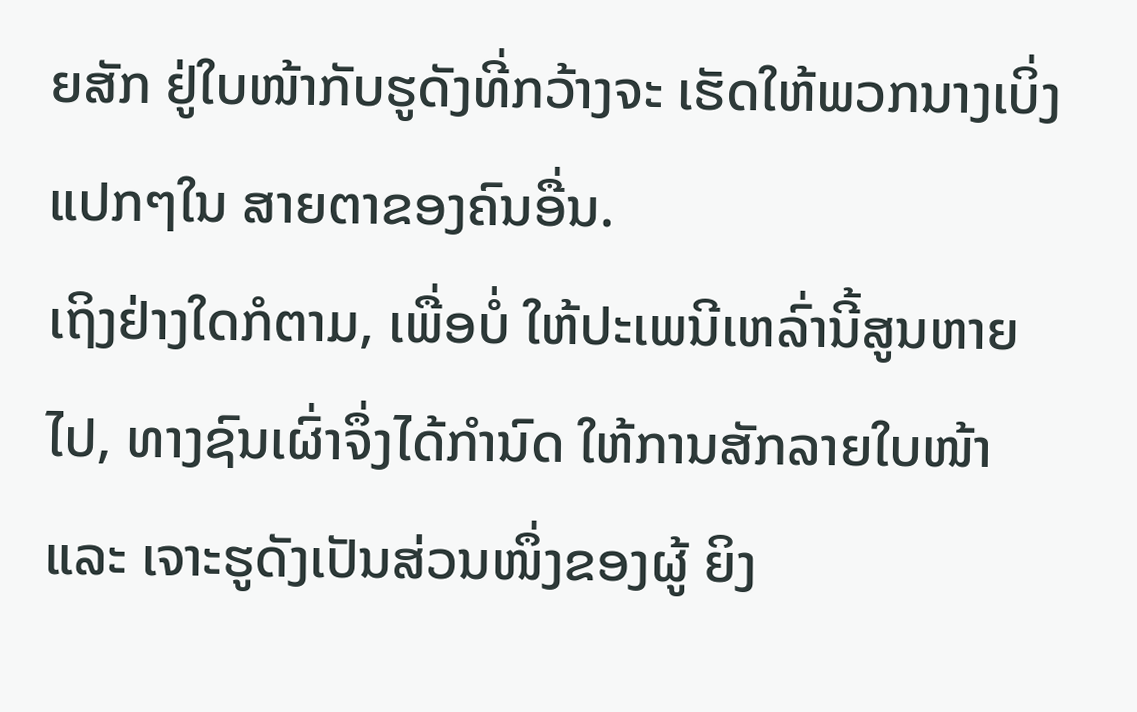ຍສັກ ຢູ່ໃບໜ້າກັບຮູດັງທີ່ກວ້າງຈະ ເຮັດໃຫ້ພວກນາງເບິ່ງແປກໆໃນ ສາຍຕາຂອງຄົນອື່ນ.
ເຖິງຢ່າງໃດກໍຕາມ, ເພື່ອບໍ່ ໃຫ້ປະເພນີເຫລົ່ານີ້ສູນຫາຍ ໄປ, ທາງຊົນເຜົ່າຈຶ່ງໄດ້ກຳນົດ ໃຫ້ການສັກລາຍໃບໜ້າ ແລະ ເຈາະຮູດັງເປັນສ່ວນໜຶ່ງຂອງຜູ້ ຍິງ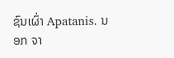ຊົນເຜົ່າ Apatanis. ນອກ ຈາ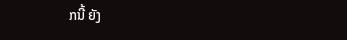ກນີ້ ຍັງ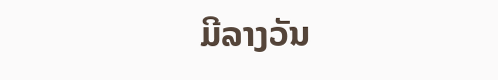ມີລາງວັນ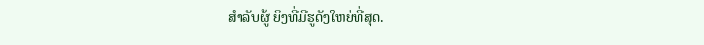ສຳລັບຜູ້ ຍິງທີ່ມີຮູດັງໃຫຍ່ທີ່ສຸດ.